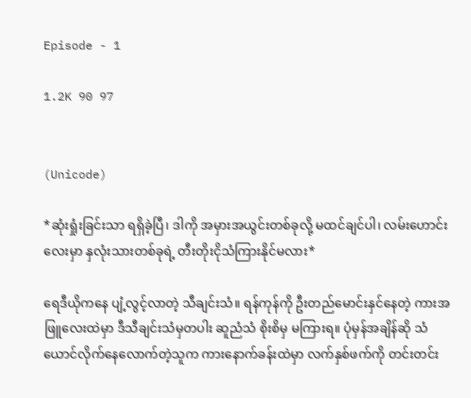Episode - 1

1.2K 90 97


(Unicode)

*ဆုံးရှုံးခြင်းသာ ရရှိခဲ့ပြီ၊ ဒါကို အမှားအယွင်းတစ်ခုလို့ မထင်ချင်ပါ၊ လမ်းဟောင်းလေးမှာ နှလုံးသားတစ်ခုရဲ့ တီးတိုးငိုသံကြားနိုင်မလား*

ရေဒီယိုကနေ ပျံ့လွင့်လာတဲ့ သီချင်းသံ။ ရန်ကုန်ကို ဦးတည်မောင်းနှင်နေတဲ့ ကားအဖြူလေးထဲမှာ ဒီသီချင်းသံမှတပါး ဆူညံသံ စိုးစိမှ မကြားရ။ ပုံမှန်အချိန်ဆို သံယောင်လိုက်နေလောက်တဲ့သူက ကားနောက်ခန်းထဲမှာ လက်နှစ်ဖက်ကို တင်းတင်း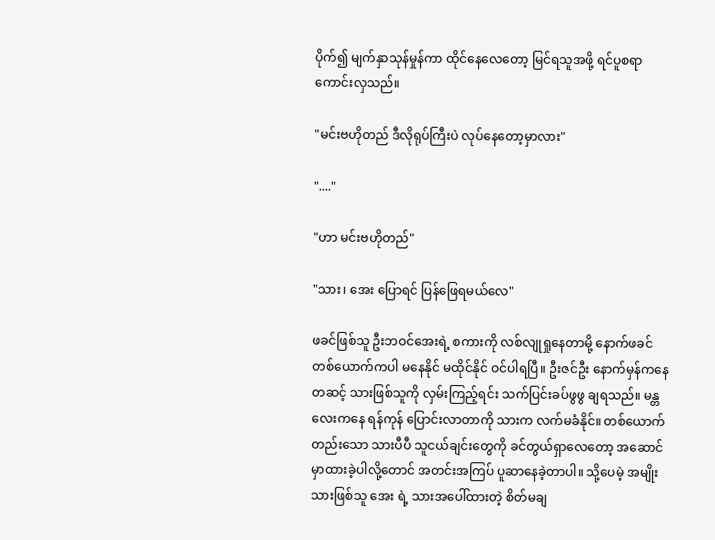ပိုက်၍ မျက်နှာသုန်မှုန်ကာ ထိုင်နေလေတော့ မြင်ရသူအဖို့ ရင်ပူစရာကောင်းလှသည်။

"မင်းဗဟိုတည် ဒီလိုရုပ်ကြီးပဲ လုပ်နေတော့မှာလား"

"...."

"ဟာ မင်းဗဟိုတည်"

"သား၊ အေး ပြောရင် ပြန်ဖြေရမယ်လေ"

ဖခင်ဖြစ်သူ ဦးဘဝင်အေးရဲ့ စကားကို လစ်လျုရှုနေတာမို့ နောက်ဖခင် တစ်ယောက်ကပါ မနေနိုင် မထိုင်နိုင် ဝင်ပါရပြီ။ ဦးဇင်ဦး နောက်မှန်ကနေတဆင့် သားဖြစ်သူကို လှမ်းကြည့်ရင်း သက်ပြင်းခပ်ဖွဖွ ချရသည်။ မန္တလေးကနေ ရန်ကုန် ပြောင်းလာတာကို သားက လက်မခံနိုင်။ တစ်ယောက်တည်းသော သားပီပီ သူငယ်ချင်းတွေကို ခင်တွယ်ရှာလေတော့ အဆောင်မှာထားခဲ့ပါလို့တောင် အတင်းအကြပ် ပူဆာနေခဲ့တာပါ။ သို့ပေမဲ့ အမျိုးသားဖြစ်သူ အေး ရဲ့ သားအပေါ်ထားတဲ့ စိတ်မချ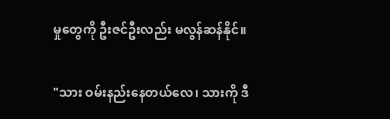မှုတွေကို ဦးဇင်ဦးလည်း မလွန်ဆန်နိုင်။

"သား ဝမ်းနည်းနေတယ်လေ၊ သားကို ဒီ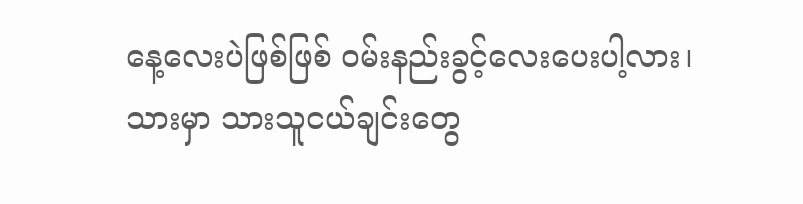နေ့လေးပဲဖြစ်ဖြစ် ဝမ်းနည်းခွင့်လေးပေးပါ့လား၊ သားမှာ သားသူငယ်ချင်းတွေ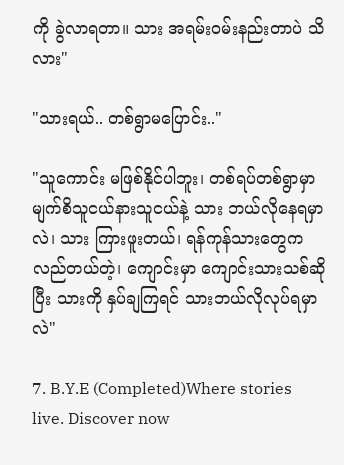ကို ခွဲလာရတာ။ သား အရမ်းဝမ်းနည်းတာပဲ သိလား"

"သားရယ်.. တစ်ရွာမပြောင်း.."

"သူကောင်း မဖြစ်နိုင်ပါဘူး၊ တစ်ရပ်တစ်ရွာမှာ မျက်စိသူငယ်နားသူငယ်နဲ့ သား ဘယ်လိုနေရမှာလဲ၊ သား ကြားဖူးတယ်၊ ရန်ကုန်သားတွေက လည်တယ်တဲ့၊ ကျောင်းမှာ ကျောင်းသားသစ်ဆိုပြီး သားကို နှပ်ချကြရင် သားဘယ်လိုလုပ်ရမှာလဲ"

7. B.Y.E (Completed)Where stories live. Discover now